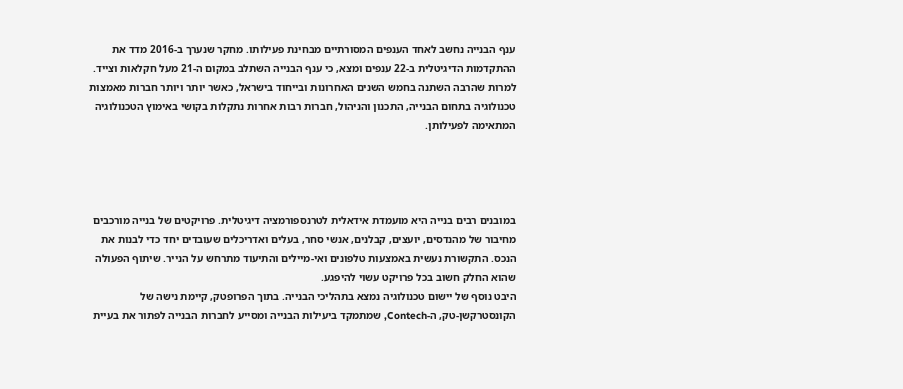ענף הבנייה נחשב לאחד הענפים המסורתיים מבחינת פעילותו. מחקר שנערך ב-2016 מדד את ההתקדמות הדיגיטלית ב-22 ענפים ומצא, כי ענף הבנייה השתלב במקום ה-21 מעל חקלאות וצייד. למרות שהרבה השתנה בחמש השנים האחרונות ובייחוד בישראל, כאשר יותר ויותר חברות מאמצות טכנולוגיה בתחום הבנייה, התכנון והניהול, חברות רבות אחרות נתקלות בקושי באימוץ הטכנולוגיה המתאימה לפעילותן.




במובנים רבים בנייה היא מועמדת אידאלית לטרנספורמציה דיגיטלית. פרויקטים של בנייה מורכבים מחיבור של מהנדסים, יועצים, קבלנים, אנשי סחר, בעלים ואדריכלים שעובדים יחד כדי לבנות את הנכס. התקשורת נעשית באמצעות טלפונים ואי-מיילים והתיעוד מתרחש על הנייר. שיתוף הפעולה שהוא החלק חשוב בכל פרויקט עשוי להיפגע.
היבט נוסף של יישום טכנולוגיה נמצא בתהליכי הבנייה. בתוך הפרופטק, קיימת נישה של הקונסטרקשן-טק, ה-Contech, שמתמקד ביעילות הבנייה ומסייע לחברות הבנייה לפתור את בעיית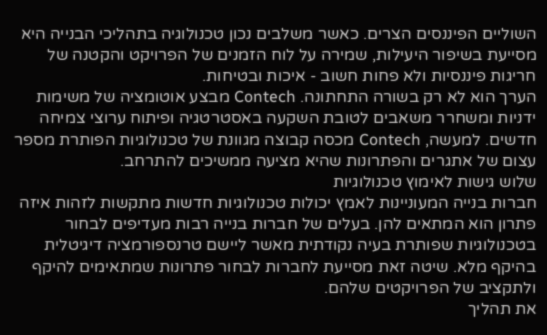השוליים הפיננסים הצרים. כאשר משלבים נכון טכנולוגיה בתהליכי הבנייה היא מסייעת בשיפור היעילות, שמירה על לוח הזמנים של הפרויקט והקטנה של חריגות פיננסיות ולא פחות חשוב - איכות ובטיחות.
הערך הוא לא רק בשורה התחתונה. Contech מבצע אוטומציה של משימות ידניות ומשחרר משאבים לטובת השקעה באסטרטגיה ופיתוח ערוצי צמיחה חדשים. למעשה, Contech מכסה קבוצה מגוונת של טכנולוגיות הפותרת מספר עצום של אתגרים והפתרונות שהיא מציעה ממשיכים להתרחב.
שלוש גישות לאימוץ טכנולוגיות
חברות בנייה המעוניינות לאמץ יכולות טכנולוגיות חדשות מתקשות לזהות איזה פתרון הוא המתאים להן. בעלים של חברות בנייה רבות מעדיפים לבחור בטכנולוגיות שפותרת בעיה נקודתית מאשר ליישם טרנספורמציה דיגיטלית בהיקף מלא. שיטה זאת מסייעת לחברות לבחור פתרונות שמתאימים להיקף ולתקציב של הפרויקטים שלהם.
את תהליך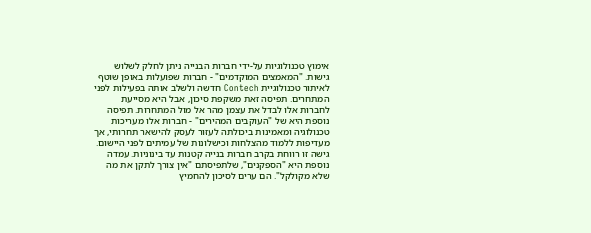אימוץ טכנולוגיות על-ידי חברות הבנייה ניתן לחלק לשלוש גישות. "המאמצים המוקדמים" - חברות שפועלות באופן שוטף לאיתור טכנולוגיית Contech חדשה ולשלב אותה בפעילות לפני המתחרים. תפיסה זאת משקפת סיכון, אבל היא מסייעת לחברות אלו לבדל את עצמן מהר אל מול המתחרות. תפיסה נוספת היא של "העוקבים המהירים" - חברות אלו מעריכות טכנולוגיה ומאמינות ביכולתה לעזור לעסק להישאר תחרותי, אך מעדיפות ללמוד מהצלחות וכישלונות של עמיתים לפני היישום. גישה זו רווחת בקרב חברות בנייה קטנות עד בינוניות. עמדה נוספת היא "הספקנים", שלתפיסתם "אין צורך לתקן את מה שלא מקולקל". הם ערים לסיכון להחמיץ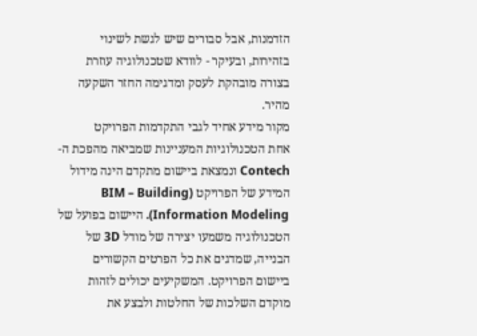הזדמנות, אבל סבורים שיש לגשת לשינוי בזהירות, ובעיקר - לוודא שטכנולוגיה עוזרת בצורה מובהקת לעסק ומדגימה החזר השקעה מהיר.
מקור מידע אחיד לגבי התקדמות הפרויקט
אחת הטכנולוגיות המעניינות שמביאה מהפכת ה-Contech ונמצאת ביישום מתקדם הינה מידול המידע של הפרויקט (BIM – Building Information Modeling). היישום בפועל של הטכנולוגיה משמעו יצירה של מודל 3D של הבנייה, שמדגים את כל הפרטים הקשורים ביישום הפרויקט. המשקיעים יכולים לזהות מוקדם השלכות של החלטות ולבצע את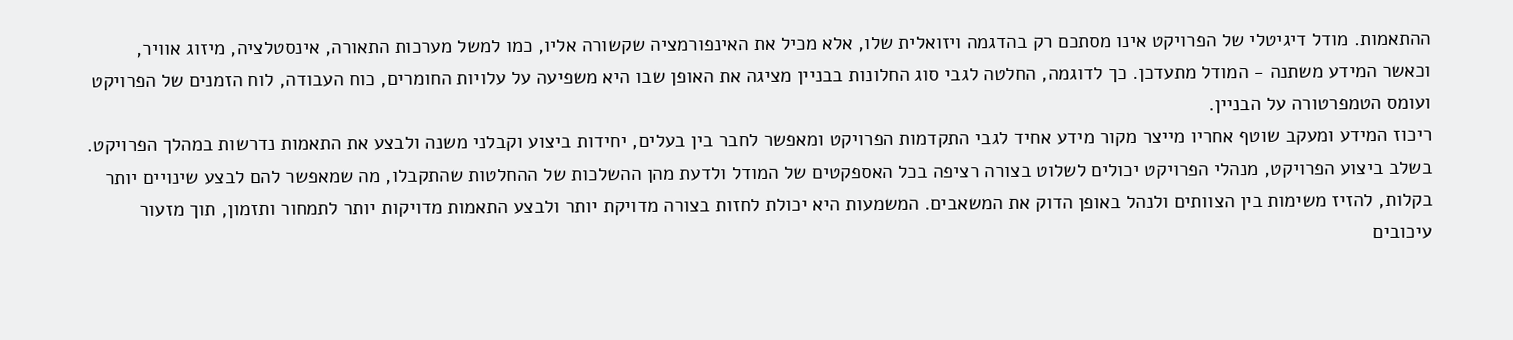ההתאמות. מודל דיגיטלי של הפרויקט אינו מסתכם רק בהדגמה ויזואלית שלו, אלא מכיל את האינפורמציה שקשורה אליו, כמו למשל מערכות התאורה, אינסטלציה, מיזוג אוויר, וכאשר המידע משתנה - המודל מתעדכן. כך לדוגמה, החלטה לגבי סוג החלונות בבניין מציגה את האופן שבו היא משפיעה על עלויות החומרים, כוח העבודה, לוח הזמנים של הפרויקט ועומס הטמפרטורה על הבניין.
ריכוז המידע ומעקב שוטף אחריו מייצר מקור מידע אחיד לגבי התקדמות הפרויקט ומאפשר לחבר בין בעלים, יחידות ביצוע וקבלני משנה ולבצע את התאמות נדרשות במהלך הפרויקט. בשלב ביצוע הפרויקט, מנהלי הפרויקט יכולים לשלוט בצורה רציפה בכל האספקטים של המודל ולדעת מהן ההשלכות של ההחלטות שהתקבלו, מה שמאפשר להם לבצע שינויים יותר בקלות, להזיז משימות בין הצוותים ולנהל באופן הדוק את המשאבים. המשמעות היא יכולת לחזות בצורה מדויקת יותר ולבצע התאמות מדויקות יותר לתמחור ותזמון, תוך מזעור עיכובים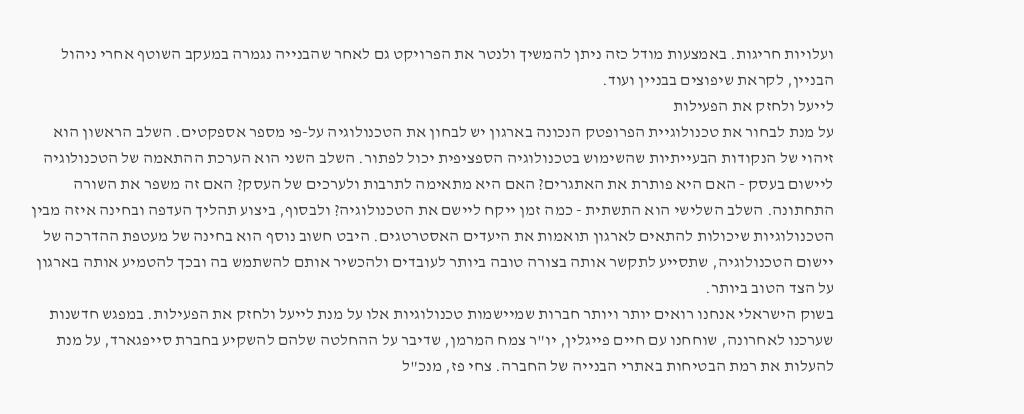ועלויות חריגות. באמצעות מודל כזה ניתן להמשיך ולנטר את הפרויקט גם לאחר שהבנייה נגמרה במעקב השוטף אחרי ניהול הבניין, לקראת שיפוצים בבניין ועוד.
לייעל ולחזק את הפעילות
על מנת לבחור את טכנולוגיית הפרופטק הנכונה בארגון יש לבחון את הטכנולוגיה על-פי מספר אספקטים. השלב הראשון הוא זיהוי של הנקודות הבעייתיות שהשימוש בטכנולוגיה הספציפית יכול לפתור. השלב השני הוא הערכת ההתאמה של הטכנולוגיה ליישום בעסק - האם היא פותרת את האתגרים? האם היא מתאימה לתרבות ולערכים של העסק? האם זה משפר את השורה התחתונה. השלב השלישי הוא התשתית - כמה זמן ייקח ליישם את הטכנולוגיה? ולבסוף, ביצוע תהליך העדפה ובחינה איזה מבין הטכנולוגיות שיכולות להתאים לארגון תואמות את היעדים האסטרטגים. היבט חשוב נוסף הוא בחינה של מעטפת ההדרכה של יישום הטכנולוגיה, שתסייע לתקשר אותה בצורה טובה ביותר לעובדים ולהכשיר אותם להשתמש בה ובכך להטמיע אותה בארגון על הצד הטוב ביותר.
בשוק הישראלי אנחנו רואים יותר ויותר חברות שמיישמות טכנולוגיות אלו על מנת לייעל ולחזק את הפעילות. במפגש חדשנות שערכנו לאחרונה, שוחחנו עם חיים פייגלין, יו"ר צמח המרמן, שדיבר על ההחלטה שלהם להשקיע בחברת סייפגארד, על מנת להעלות את רמת הבטיחות באתרי הבנייה של החברה. צחי פז, מנכ"ל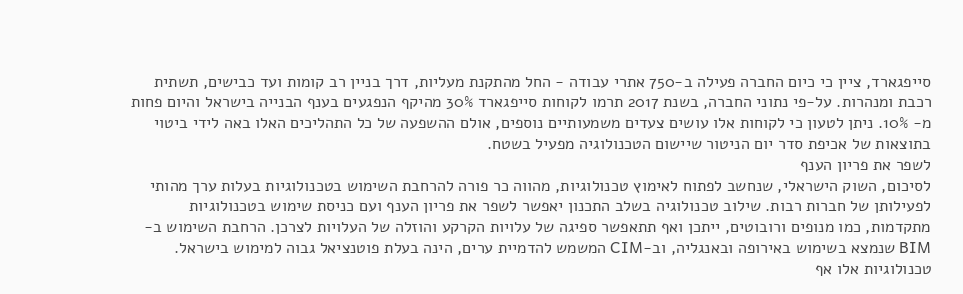סייפגארד, ציין כי כיום החברה פעילה ב-750 אתרי עבודה - החל מהתקנת מעליות, דרך בניין רב קומות ועד כבישים, תשתית רכבת ומנהרות. על-פי נתוני החברה, בשנת 2017 תרמו לקוחות סייפגארד 30% מהיקף הנפגעים בענף הבנייה בישראל והיום פחות מ- 10%. ניתן לטעון כי לקוחות אלו עושים צעדים משמעותיים נוספים, אולם ההשפעה של כל התהליכים האלו באה לידי ביטוי בתוצאות של אכיפת סדר יום הניטור שיישום הטכנולוגיה מפעיל בשטח.
לשפר את פריון הענף
לסיכום, השוק הישראלי, שנחשב לפתוח לאימוץ טכנולוגיות, מהווה כר פורה להרחבת השימוש בטכנולוגיות בעלות ערך מהותי לפעילותן של חברות רבות. שילוב טכנולוגיה בשלב התכנון יאפשר לשפר את פריון הענף ועם כניסת שימוש בטכנולוגיות מתקדמות, כמו מנופים ורובוטים, ייתכן ואף תתאפשר ספיגה של עלויות הקרקע והוזלה של העלויות לצרכן. הרחבת השימוש ב-BIM שנמצא בשימוש באירופה ובאנגליה, וב-CIM המשמש להדמיית ערים, הינה בעלת פוטנציאל גבוה למימוש בישראל. טכנולוגיות אלו אף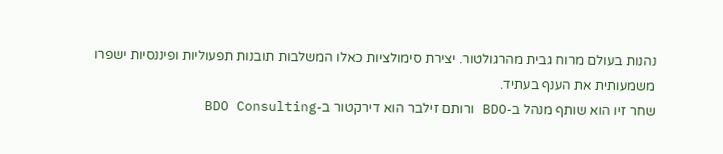נהנות בעולם מרוח גבית מהרגולטור. יצירת סימולציות כאלו המשלבות תובנות תפעוליות ופיננסיות ישפרו משמעותית את הענף בעתיד.
שחר זיו הוא שותף מנהל ב-BDO ורותם זילבר הוא דירקטור ב-BDO Consulting